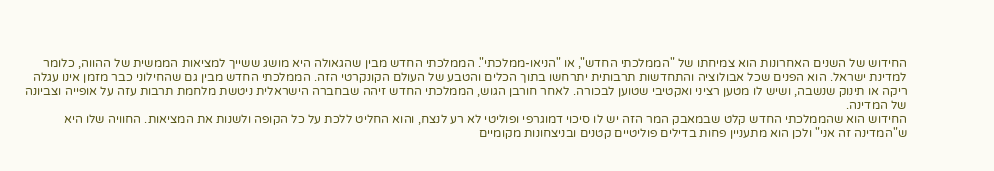החידוש של השנים האחרונות הוא צמיחתו של "הממלכתי החדש", או "הניאו-ממלכתי". הממלכתי החדש מבין שהגאולה היא מושג ששייך למציאות הממשית של ההווה, כלומר למדינת ישראל. הוא הפנים שכל אבולוציה והתחדשות תרבותית יתרחשו בתוך הכלים והטבע של העולם הקונקרטי הזה. הממלכתי החדש מבין גם שהחילוני כבר מזמן אינו עגלה ריקה או תינוק שנשבה, ושיש לו מטען רציני ואקטיבי שטוען לבכורה. לאחר חורבן הגוש, הממלכתי החדש זיהה שבחברה הישראלית ניטשת מלחמת תרבות עזה על אופייה וצביונה של המדינה.
החידוש הוא שהממלכתי החדש קלט שבמאבק המר הזה יש לו סיכוי דמוגרפי ופוליטי לא רע לנצח, והוא החליט ללכת על כל הקופה ולשנות את המציאות. החוויה שלו היא ש"המדינה זה אני" ולכן הוא מתעניין פחות בדילים פוליטיים קטנים ובניצחונות מקומיים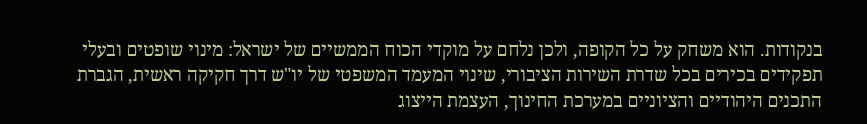בנקודות. הוא משחק על כל הקופה, ולכן נלחם על מוקדי הכוח הממשיים של ישראל: מינוי שופטים ובעלי תפקידים בכירים בכל שדרת השירות הציבורי, שינוי המעמד המשפטי של יו"ש דרך חקיקה ראשית, הגברת התכנים היהודיים והציוניים במערכת החינוך, העצמת הייצוג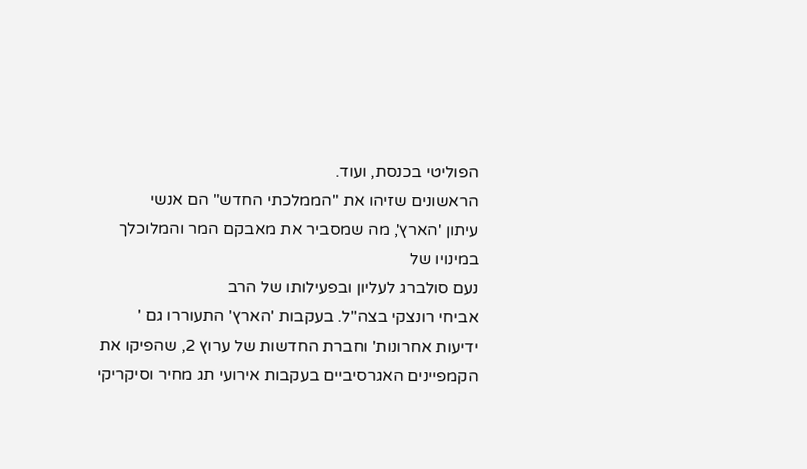הפוליטי בכנסת, ועוד.
הראשונים שזיהו את "הממלכתי החדש" הם אנשי
עיתון 'הארץ', מה שמסביר את מאבקם המר והמלוכלך במינויו של
נעם סולברג לעליון ובפעילותו של הרב
אביחי רונצקי בצה"ל. בעקבות 'הארץ' התעוררו גם '
ידיעות אחרונות' וחברת החדשות של ערוץ 2, שהפיקו את הקמפיינים האגרסיביים בעקבות אירועי תג מחיר וסיקריקי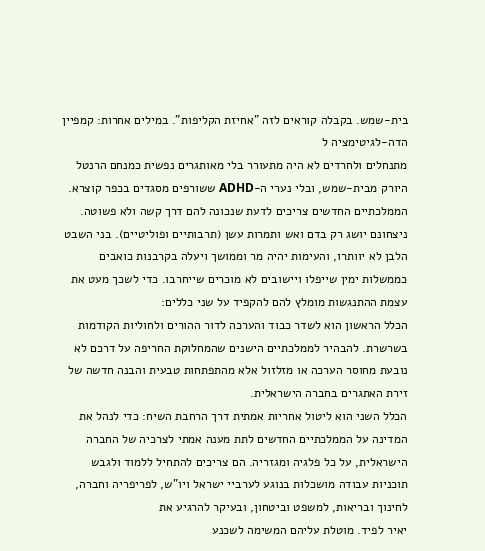בית-שמש. בקבלה קוראים לזה "אחיזת הקליפות". במילים אחרות: קמפיין הדה-לגיטימציה ל
מתנחלים ולחרדים לא היה מתעורר בלי מאותגרים נפשית כמנחם הרנטל היורק מבית-שמש, ובלי נערי ה-ADHD ששורפים מסגדים בכפר קוצרא.
הממלכתיים החדשים צריכים לדעת שנכונה להם דרך קשה ולא פשוטה. ניצחונם יושג רק בדם ואש ותמרות עשן (תרבותיים ופוליטיים). בני השבט הלבן לא יוותרו, והעימות יהיה מר וממושך ויעלה בקרבנות כואבים כממשלות ימין שייפלו ויישובים לא מוכרים שייחרבו. כדי לשכך מעט את עצמת ההתנגשות מומלץ להם להקפיד על שני כללים:
הכלל הראשון הוא לשדר כבוד והערכה לדור ההורים ולחוליות הקודמות בשרשרת. להבהיר לממלכתיים הישנים שהמחלוקת החריפה על דרכם לא נובעת מחוסר הערכה או מזלזול אלא מהתפתחות טבעית והבנה חדשה של זירת האתגרים בחברה הישראלית.
הכלל השני הוא ליטול אחריות אמתית דרך הרחבת השיח: כדי לנהל את המדינה על הממלכתיים החדשים לתת מענה אמתי לצרכיה של החברה הישראלית, על כל פלגיה ומגזריה. הם צריכים להתחיל ללמוד ולגבש תוכניות עבודה מושכלות בנוגע לערביי ישראל ויו"ש, לפריפריה וחברה, לחינוך ובריאות, למשפט וביטחון, ובעיקר להרגיע את
יאיר לפיד. מוטלת עליהם המשימה לשכנע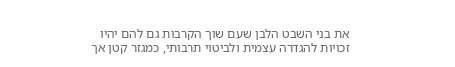את בני השבט הלבן שעם שוך הקרבות גם להם יהיו זכויות להגדרה עצמית ולביטוי תרבותי, כמגזר קטן אך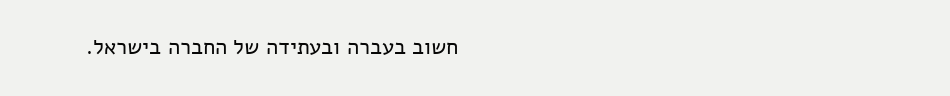חשוב בעברה ובעתידה של החברה בישראל.